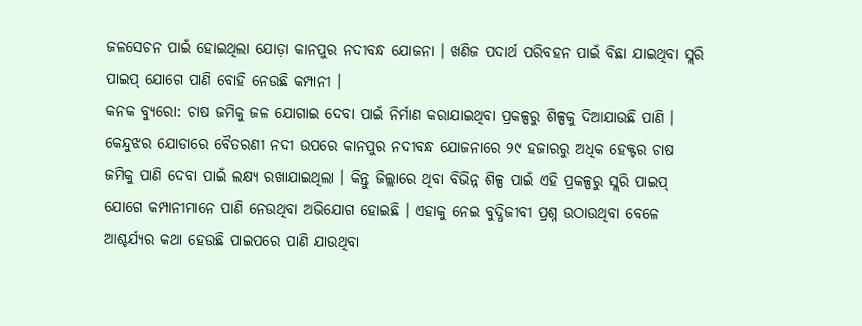ଜଳସେଚନ ପାଇଁ ହୋଇଥିଲା ଯୋଡ଼ା କାନପୁର ନଦୀବନ୍ଧ ଯୋଜନା । ଖଣିଜ ପଦାର୍ଥ ପରିବହନ ପାଇଁ ବିଛା ଯାଇଥିବା ସ୍ଲରି ପାଇପ୍ ଯୋଗେ ପାଣି ବୋହି ନେଉଛି କମ୍ପାନୀ ।
କନକ ବ୍ୟୁରୋ: ଚାଷ ଜମିକୁ ଜଳ ଯୋଗାଇ ଦେବା ପାଇଁ ନିର୍ମାଣ କରାଯାଇଥିବା ପ୍ରକଳ୍ପରୁ ଶିଳ୍ପକୁ ଦିଆଯାଉଛି ପାଣି । କେନ୍ଦୁଝର ଯୋଡାରେ ବୈତରଣୀ ନଦୀ ଉପରେ କାନପୁର ନଦୀବନ୍ଧ ଯୋଜନାରେ ୨୯ ହଜାରରୁ ଅଧିକ ହେକ୍ଟର ଚାଷ ଜମିକୁ ପାଣି ଦେବା ପାଇଁ ଲକ୍ଷ୍ୟ ରଖାଯାଇଥିଲା । କିନ୍ତୁ ଜିଲ୍ଲାରେ ଥିବା ବିଭିନ୍ନ ଶିଳ୍ପ ପାଇଁ ଏହି ପ୍ରକଳ୍ପରୁ ସ୍ଲରି ପାଇପ୍ ଯୋଗେ କମ୍ପାନୀମାନେ ପାଣି ନେଉଥିବା ଅଭିଯୋଗ ହୋଇଛି । ଏହାକୁ ନେଇ ବୁଦ୍ଧିଜୀବୀ ପ୍ରଶ୍ନ ଉଠାଉଥିବା ବେଳେ ଆଶ୍ଚର୍ଯ୍ୟର କଥା ହେଉଛି ପାଇପରେ ପାଣି ଯାଉଥିବା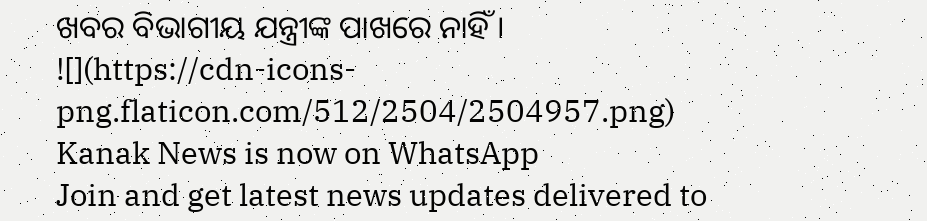ଖବର ବିଭାଗୀୟ ଯନ୍ତ୍ରୀଙ୍କ ପାଖରେ ନାହିଁ ।
![](https://cdn-icons-png.flaticon.com/512/2504/2504957.png)
Kanak News is now on WhatsApp
Join and get latest news updates delivered to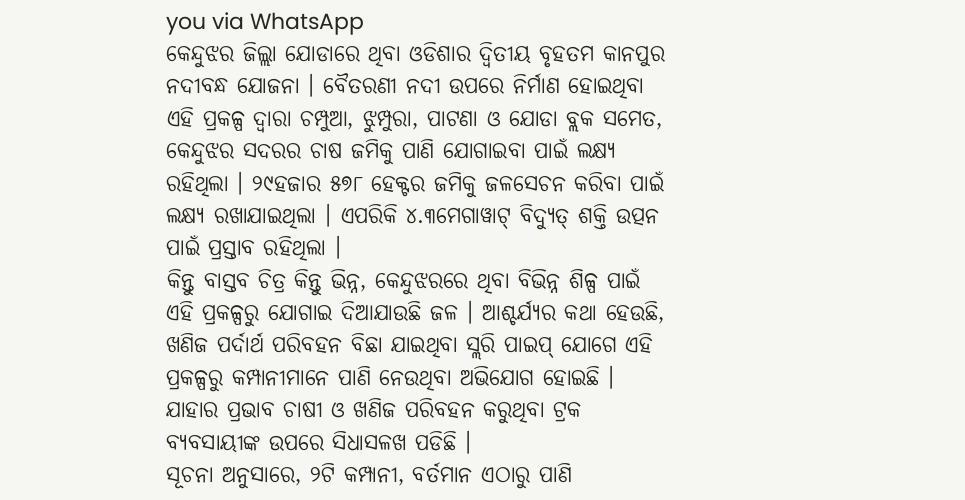you via WhatsApp
କେନ୍ଦୁଝର ଜିଲ୍ଲା ଯୋଡାରେ ଥିବା ଓଡିଶାର ଦ୍ୱିତୀୟ ବୃହତମ କାନପୁର ନଦୀବନ୍ଧ ଯୋଜନା । ବୈତରଣୀ ନଦୀ ଉପରେ ନିର୍ମାଣ ହୋଇଥିବା ଏହି ପ୍ରକଳ୍ପ ଦ୍ୱାରା ଚମ୍ପୁଆ, ଝୁମ୍ପୁରା, ପାଟଣା ଓ ଯୋଡା ବ୍ଲକ ସମେତ, କେନ୍ଦୁଝର ସଦରର ଚାଷ ଜମିକୁ ପାଣି ଯୋଗାଇବା ପାଇଁ ଲକ୍ଷ୍ୟ ରହିଥିଲା । ୨୯ହଜାର ୫୭୮ ହେକ୍ଟର ଜମିକୁ ଜଳସେଚନ କରିବା ପାଇଁ ଲକ୍ଷ୍ୟ ରଖାଯାଇଥିଲା । ଏପରିକି ୪.୩ମେଗାୱାଟ୍ ବିଦ୍ୟୁତ୍ ଶକ୍ତି ଉତ୍ପନ ପାଇଁ ପ୍ରସ୍ତାବ ରହିଥିଲା ।
କିନ୍ତୁ ବାସ୍ତବ ଚିତ୍ର କିନ୍ତୁ ଭିନ୍ନ, କେନ୍ଦୁଝରରେ ଥିବା ବିଭିନ୍ନ ଶିଳ୍ପ ପାଇଁ ଏହି ପ୍ରକଳ୍ପରୁ ଯୋଗାଇ ଦିଆଯାଉଛି ଜଳ । ଆଶ୍ଚର୍ଯ୍ୟର କଥା ହେଉଛି, ଖଣିଜ ପର୍ଦାର୍ଥ ପରିବହନ ବିଛା ଯାଇଥିବା ସ୍ଲରି ପାଇପ୍ ଯୋଗେ ଏହି ପ୍ରକଳ୍ପରୁ କମ୍ପାନୀମାନେ ପାଣି ନେଉଥିବା ଅଭିଯୋଗ ହୋଇଛି । ଯାହାର ପ୍ରଭାବ ଚାଷୀ ଓ ଖଣିଜ ପରିବହନ କରୁଥିବା ଟ୍ରକ ବ୍ୟବସାୟୀଙ୍କ ଉପରେ ସିଧାସଳଖ ପଡିଛି ।
ସୂଚନା ଅନୁସାରେ, ୨ଟି କମ୍ପାନୀ, ବର୍ତମାନ ଏଠାରୁ ପାଣି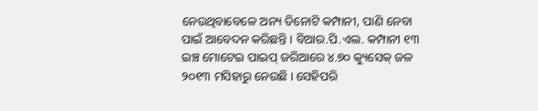ନେଉଥିବାବେଳେ ଅନ୍ୟ ତିନୋଟି କମ୍ପାନୀ, ପାଣି ନେବା ପାଇଁ ଆବେଦନ କରିଛନ୍ତି । ବିଆର.ପି.ଏଲ. କମ୍ପାନୀ ୧୩ ଇଞ୍ଚ ମୋଟେଇ ପାଇପ୍ ଜରିଆରେ ୪.୭୦ କ୍ୟୁସେକ୍ ଜଳ ୨୦୧୩ ମସିହାରୁ ନେଉଛି । ସେହିପରି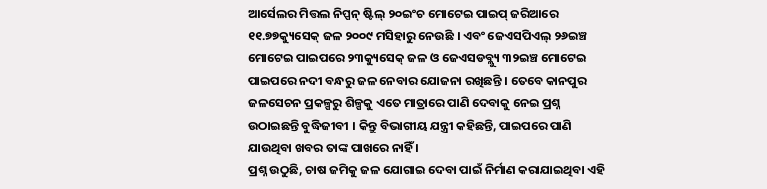ଆର୍ସେଲର ମିତ୍ତଲ ନିପ୍ପନ୍ ଷ୍ଟିଲ୍ ୨୦ଇଂଚ ମୋଟେଇ ପାଇପ୍ ଜରିଆରେ ୧୧.୭୭କ୍ୟୁସେକ୍ ଜଳ ୨୦୦୯ ମସିହାରୁ ନେଉଛି । ଏବଂ ଜେଏସପିଏଲ୍ ୨୬ଇଞ୍ଚ ମୋଟେଇ ପାଇପରେ ୨୩କ୍ୟୁସେକ୍ ଜଳ ଓ ଜେଏସଡବ୍ଲ୍ୟୁ ୩୨ଇଞ୍ଚ ମୋଟେଇ ପାଇପରେ ନଦୀ ବନ୍ଧରୁ ଜଳ ନେବାର ଯୋଜନା ରଖିଛନ୍ତି । ତେବେ କାନପୁର ଜଳସେଚନ ପ୍ରକଳ୍ପରୁ ଶିଳ୍ପକୁ ଏତେ ମାତ୍ରାରେ ପାଣି ଦେବାକୁ ନେଇ ପ୍ରଶ୍ନ ଉଠାଇଛନ୍ତି ବୁଦ୍ଧିଜୀବୀ । କିନ୍ତୁ ବିଭାଗୀୟ ଯନ୍ତ୍ରୀ କହିଛନ୍ତି, ପାଇପରେ ପାଣି ଯାଉଥିବା ଖବର ତାଙ୍କ ପାଖରେ ନାହିଁ ।
ପ୍ରଶ୍ନ ଉଠୁଛି, ଚାଷ ଜମିକୁ ଜଳ ଯୋଗାଇ ଦେବା ପାଇଁ ନିର୍ମାଣ କରାଯାଇଥିବା ଏହି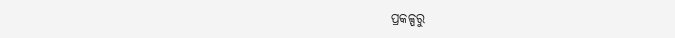ପ୍ରକଳ୍ପରୁ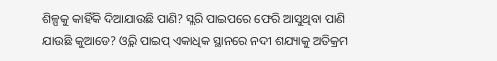ଶିଳ୍ପକୁ କାହିଁକି ଦିଆଯାଉଛି ପାଣି? ସ୍ଲରି ପାଇପରେ ଫେରି ଆସୁଥିବା ପାଣି ଯାଉଛି କୁଆଡେ? ଓ୍ଲରି ପାଇପ୍ ଏକାଧିକ ସ୍ଥାନରେ ନଦୀ ଶଯ୍ୟାକୁ ଅତିକ୍ରମ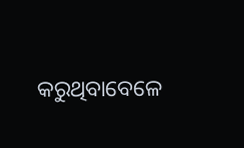କରୁଥିବାବେଳେ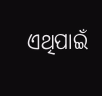ଏଥିପାଇଁ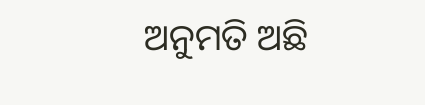ଅନୁମତି ଅଛି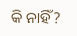କି ନାହିଁ?